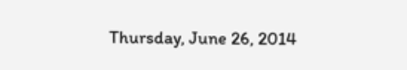Thursday, June 26, 2014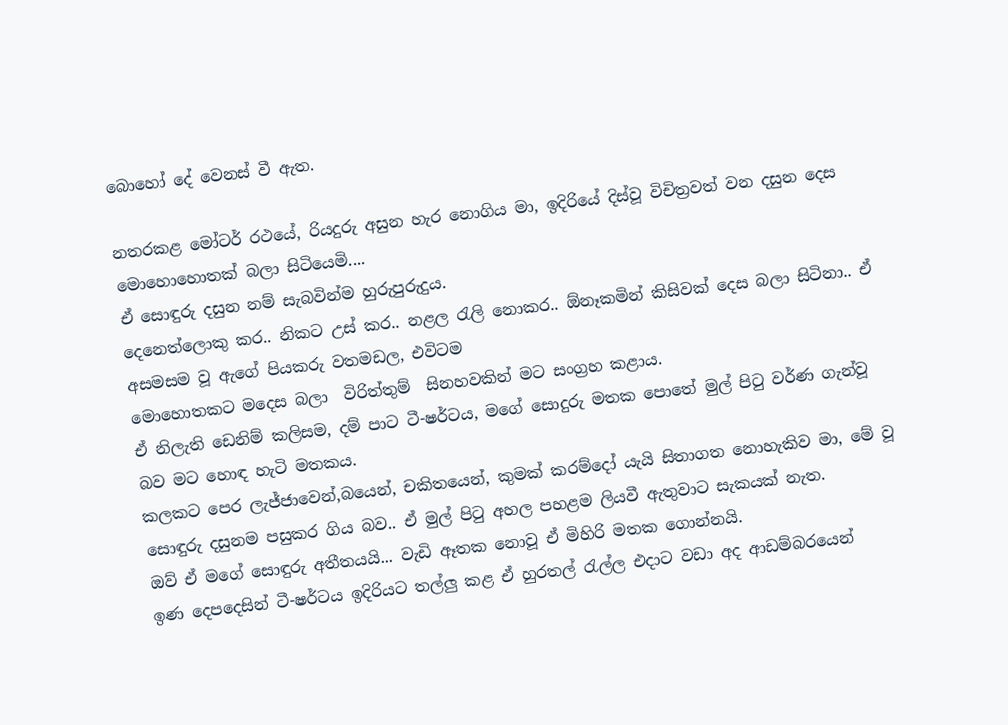බොහෝ දේ වෙනස් වී ඇත.

නතරකළ මෝටර් රථයේ, රියදුරු අසුන හැර නොගිය මා, ඉදිරියේ දිස්වූ විචිත්‍රවත් වන දසුන දෙස මොහොහොතක් බලා සිටියෙමි....
ඒ සොඳුරු දසුන නම් සැබවින්ම හුරුපුරුදුය.
දෙනෙත්ලොකු කර.. නිකට උස් කර.. නළල ‍රැලි නොකර.. ඕනෑකමින් කිසිවක් දෙස බලා සිටිනා.. ඒ අසමසම වූ ඇගේ පියකරු වතමඩල, එවිටම
මොහොතකට මදෙස බලා  විරිත්තුම්  සිනහවකින් මට සංග්‍රහ කළාය.
ඒ නිලැති ඩෙනිම් කලිසම, දම් පාට ටී-ෂර්ටය, මගේ සොදුරු මතක පොතේ මුල් පි‍ටු වර්ණ ගැන්වූ බව මට හොඳ හැටි මතකය.
කලකට පෙර ලැජ්ජාවෙන්,බයෙන්, චකිතයෙන්, කුමක් කරම්දෝ යැයි සිතාගත නොහැකිව මා, මේ වූ සොඳුරු දසුනම පසුකර ගිය බව.. ඒ මුල් පි‍ටු අහල පහළම ලියවී ඇතුවාට සැකයක් නැත.
ඔව් ඒ මගේ සොඳුරු අතීතයයි... වැඩි ඈතක නොවූ ඒ මිහිරි මතක ගොන්නයි.
ඉණ දෙපදෙසින් ටී-ෂර්ටය ඉදිරියට තල්ලු කළ ඒ හුරතල් ‍රැල්ල එදාට වඩා අද ආඩම්බරයෙන්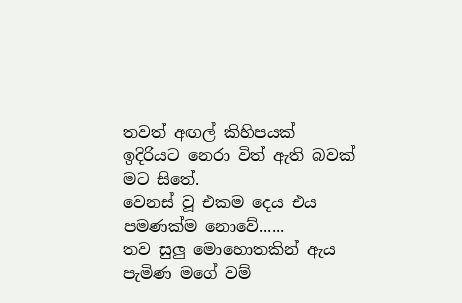තවත් අඟල් කිහිපයක් ඉදිරියට නෙරා විත් ඇති බවක් මට සිතේ.
වෙනස් වූ එකම දෙය එය පමණක්ම නොවේ......
තව සුලු මොහොතකින් ඇය පැමිණ මගේ වම්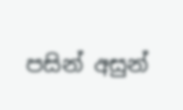පසින් අසුන්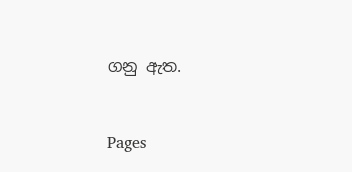ගනු ඇත.


Pages